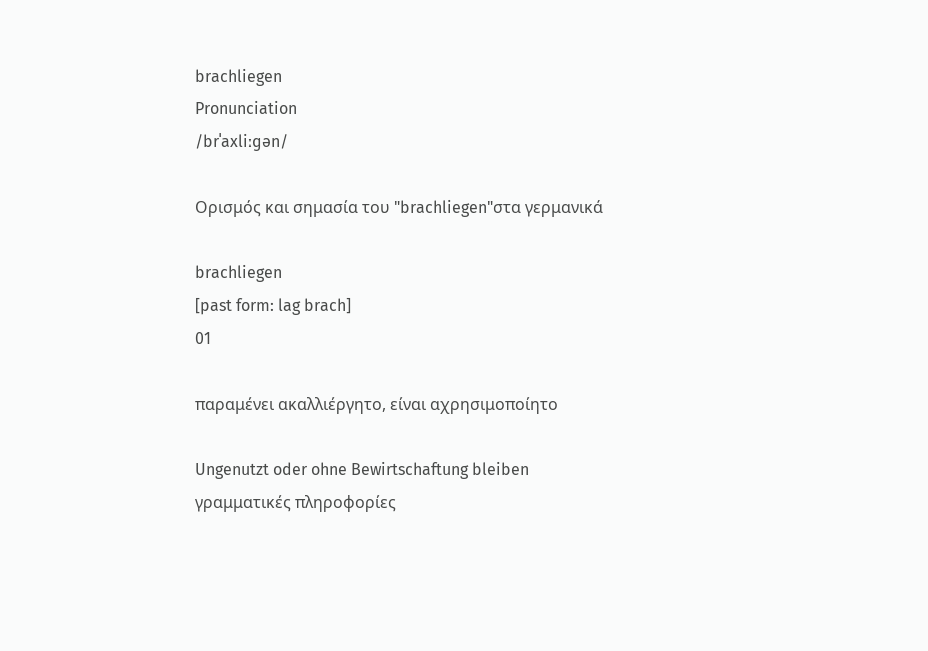brachliegen
Pronunciation
/brˈaxliːɡən/

Ορισμός και σημασία του "brachliegen"στα γερμανικά

brachliegen
[past form: lag brach]
01

παραμένει ακαλλιέργητο, είναι αχρησιμοποίητο

Ungenutzt oder ohne Bewirtschaftung bleiben
γραμματικές πληροφορίες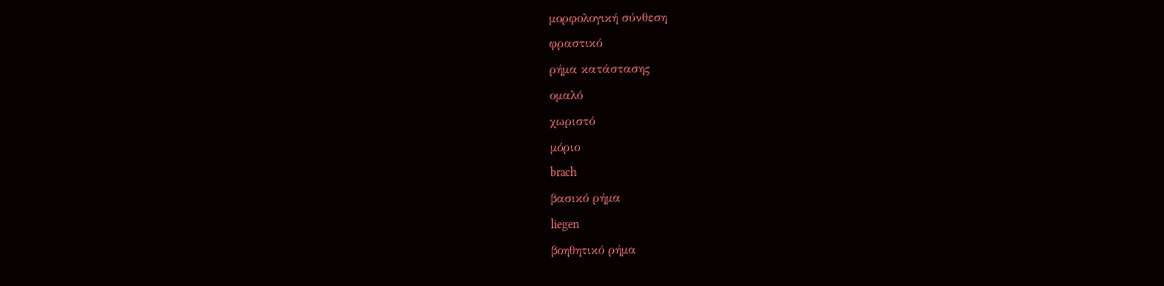μορφολογική σύνθεση
φραστικό
ρήμα κατάστασης
ομαλό
χωριστό
μόριο
brach
βασικό ρήμα
liegen
βοηθητικό ρήμα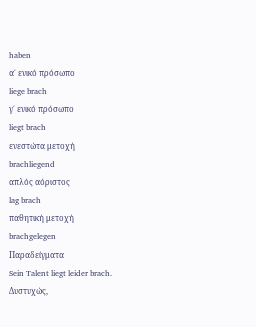haben
α΄ ενικό πρόσωπο
liege brach
γ΄ ενικό πρόσωπο
liegt brach
ενεστώτα μετοχή
brachliegend
απλός αόριστος
lag brach
παθητική μετοχή
brachgelegen
Παραδείγματα
Sein Talent liegt leider brach.
Δυστυχώς,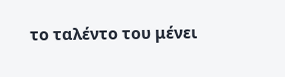το ταλέντο του μένει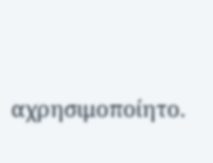αχρησιμοποίητο.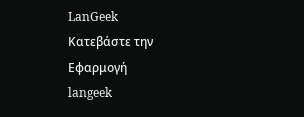LanGeek
Κατεβάστε την Εφαρμογή
langeek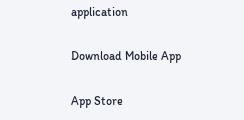application

Download Mobile App

App Store